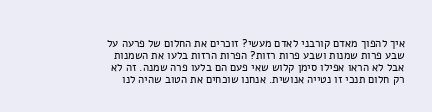איך להפוך מאדם קורבני לאדם מעשי? זוכרים את החלום של פרעה על שבע פרות שמנות ושבע פרות רזות? הפרות הרזות בלעו את השמנות אבל לא הראו אפילו סימן קלוש שאי פעם הם בלעו פרה שמנה. זה לא רק חלום תנכי זו נטייה אנושית. אנחנו שוכחים את הטוב שהיה לנו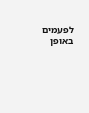לפעמים באופן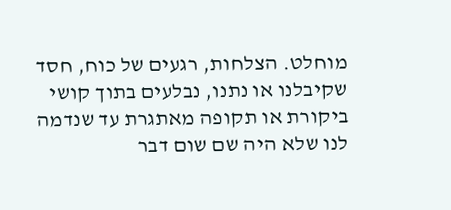מוחלט. הצלחות, רגעים של כוח, חסד שקיבלנו או נתנו, נבלעים בתוך קושי ביקורת או תקופה מאתגרת עד שנדמה לנו שלא היה שם שום דבר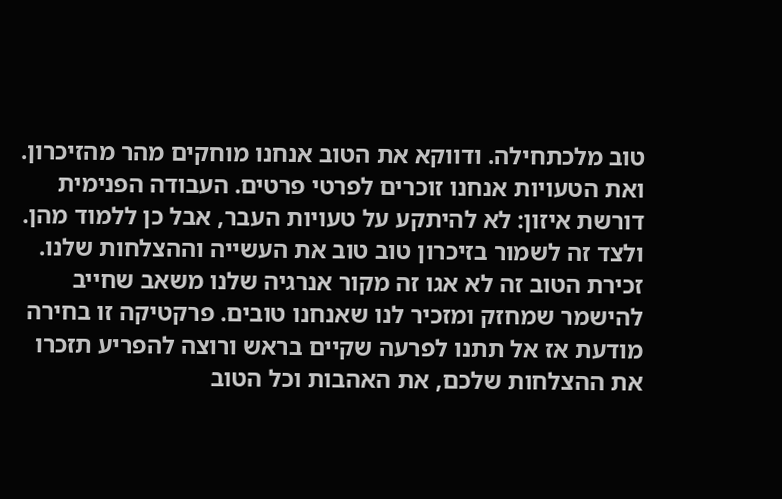טוב מלכתחילה. ודווקא את הטוב אנחנו מוחקים מהר מהזיכרון. ואת הטעויות אנחנו זוכרים לפרטי פרטים. העבודה הפנימית דורשת איזון: לא להיתקע על טעויות העבר, אבל כן ללמוד מהן. ולצד זה לשמור בזיכרון טוב טוב את העשייה וההצלחות שלנו. זכירת הטוב זה לא אגו זה מקור אנרגיה שלנו משאב שחייב להישמר שמחזק ומזכיר לנו שאנחנו טובים. פרקטיקה זו בחירה מודעת אז אל תתנו לפרעה שקיים בראש ורוצה להפריע תזכרו את ההצלחות שלכם, את האהבות וכל הטוב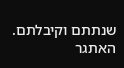שנתתם וקיבלתם. האתגר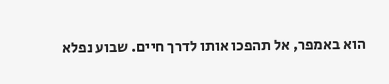הוא באמפר, אל תהפכו אותו לדרך חיים. שבוע נפלא